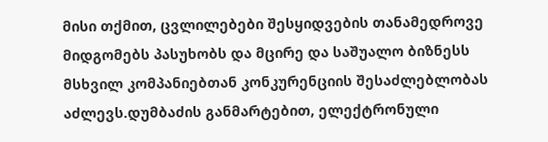მისი თქმით, ცვლილებები შესყიდვების თანამედროვე მიდგომებს პასუხობს და მცირე და საშუალო ბიზნესს მსხვილ კომპანიებთან კონკურენციის შესაძლებლობას აძლევს.დუმბაძის განმარტებით, ელექტრონული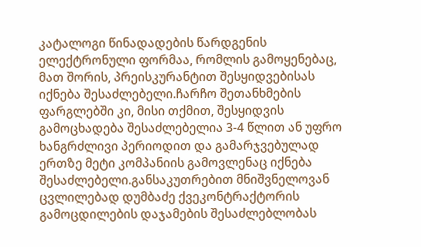კატალოგი წინადადების წარდგენის ელექტრონული ფორმაა, რომლის გამოყენებაც, მათ შორის, პრეისკურანტით შესყიდვებისას იქნება შესაძლებელი.ჩარჩო შეთანხმების ფარგლებში კი, მისი თქმით, შესყიდვის გამოცხადება შესაძლებელია 3-4 წლით ან უფრო ხანგრძლივი პერიოდით და გამარჯვებულად ერთზე მეტი კომპანიის გამოვლენაც იქნება შესაძლებელი.განსაკუთრებით მნიშვნელოვან ცვლილებად დუმბაძე ქვეკონტრაქტორის გამოცდილების დაჯამების შესაძლებლობას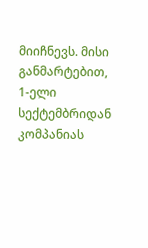მიიჩნევს. მისი განმარტებით, 1-ელი სექტემბრიდან კომპანიას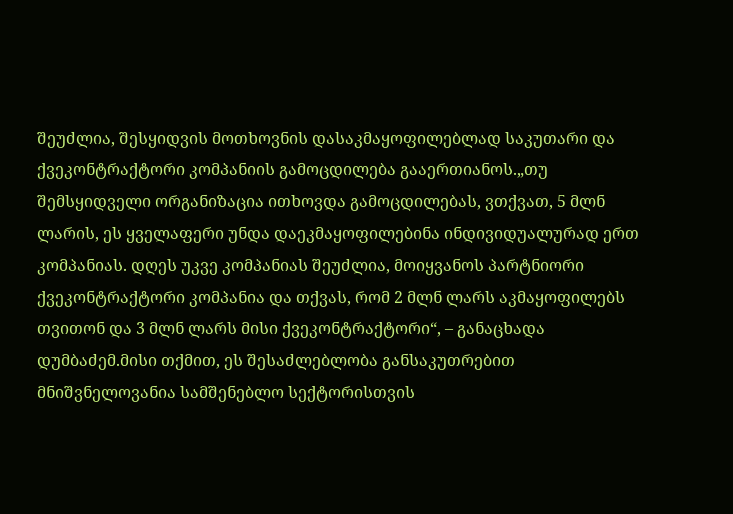შეუძლია, შესყიდვის მოთხოვნის დასაკმაყოფილებლად საკუთარი და ქვეკონტრაქტორი კომპანიის გამოცდილება გააერთიანოს.„თუ შემსყიდველი ორგანიზაცია ითხოვდა გამოცდილებას, ვთქვათ, 5 მლნ ლარის, ეს ყველაფერი უნდა დაეკმაყოფილებინა ინდივიდუალურად ერთ კომპანიას. დღეს უკვე კომპანიას შეუძლია, მოიყვანოს პარტნიორი ქვეკონტრაქტორი კომპანია და თქვას, რომ 2 მლნ ლარს აკმაყოფილებს თვითონ და 3 მლნ ლარს მისი ქვეკონტრაქტორი“, – განაცხადა დუმბაძემ.მისი თქმით, ეს შესაძლებლობა განსაკუთრებით მნიშვნელოვანია სამშენებლო სექტორისთვის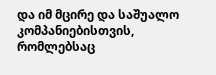და იმ მცირე და საშუალო კომპანიებისთვის, რომლებსაც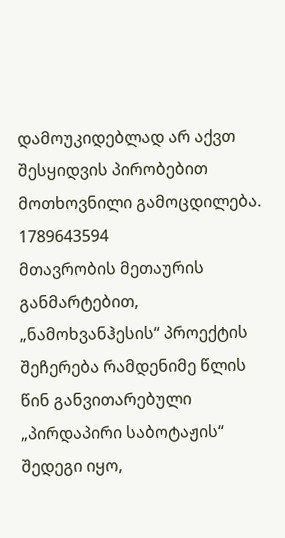დამოუკიდებლად არ აქვთ შესყიდვის პირობებით მოთხოვნილი გამოცდილება.
1789643594
მთავრობის მეთაურის განმარტებით, „ნამოხვანჰესის“ პროექტის შეჩერება რამდენიმე წლის წინ განვითარებული „პირდაპირი საბოტაჟის“ შედეგი იყო,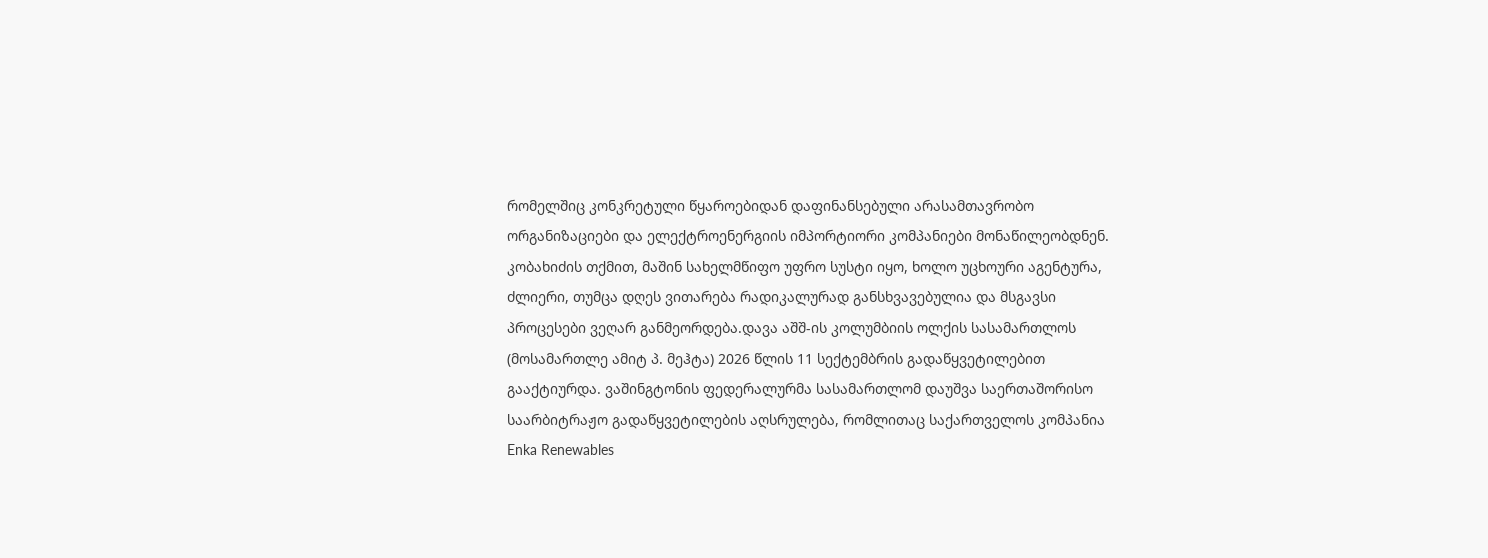რომელშიც კონკრეტული წყაროებიდან დაფინანსებული არასამთავრობო ორგანიზაციები და ელექტროენერგიის იმპორტიორი კომპანიები მონაწილეობდნენ. კობახიძის თქმით, მაშინ სახელმწიფო უფრო სუსტი იყო, ხოლო უცხოური აგენტურა, ძლიერი, თუმცა დღეს ვითარება რადიკალურად განსხვავებულია და მსგავსი პროცესები ვეღარ განმეორდება.დავა აშშ-ის კოლუმბიის ოლქის სასამართლოს (მოსამართლე ამიტ პ. მეჰტა) 2026 წლის 11 სექტემბრის გადაწყვეტილებით გააქტიურდა. ვაშინგტონის ფედერალურმა სასამართლომ დაუშვა საერთაშორისო საარბიტრაჟო გადაწყვეტილების აღსრულება, რომლითაც საქართველოს კომპანია Enka Renewables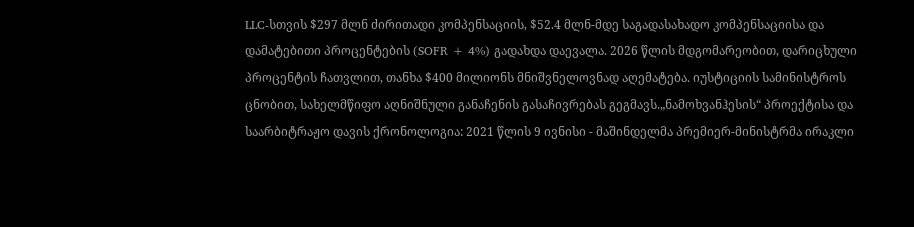LLC-სთვის $297 მლნ ძირითადი კომპენსაციის, $52.4 მლნ-მდე საგადასახადო კომპენსაციისა და დამატებითი პროცენტების (SOFR + 4%) გადახდა დაევალა. 2026 წლის მდგომარეობით, დარიცხული პროცენტის ჩათვლით, თანხა $400 მილიონს მნიშვნელოვნად აღემატება. იუსტიციის სამინისტროს ცნობით, სახელმწიფო აღნიშნული განაჩენის გასაჩივრებას გეგმავს.„ნამოხვანჰესის“ პროექტისა და საარბიტრაჟო დავის ქრონოლოგია: 2021 წლის 9 ივნისი - მაშინდელმა პრემიერ-მინისტრმა ირაკლი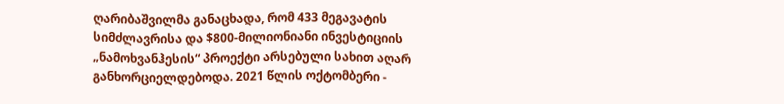ღარიბაშვილმა განაცხადა, რომ 433 მეგავატის სიმძლავრისა და $800-მილიონიანი ინვესტიციის „ნამოხვანჰესის“ პროექტი არსებული სახით აღარ განხორციელდებოდა. 2021 წლის ოქტომბერი -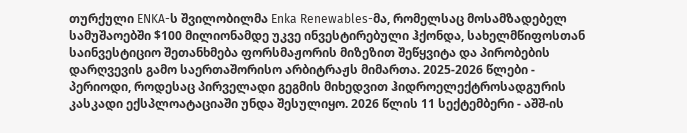თურქული ENKA-ს შვილობილმა Enka Renewables-მა, რომელსაც მოსამზადებელ სამუშაოებში $100 მილიონამდე უკვე ინვესტირებული ჰქონდა, სახელმწიფოსთან საინვესტიციო შეთანხმება ფორსმაჟორის მიზეზით შეწყვიტა და პირობების დარღვევის გამო საერთაშორისო არბიტრაჟს მიმართა. 2025-2026 წლები - პერიოდი, როდესაც პირველადი გეგმის მიხედვით ჰიდროელექტროსადგურის კასკადი ექსპლოატაციაში უნდა შესულიყო. 2026 წლის 11 სექტემბერი - აშშ-ის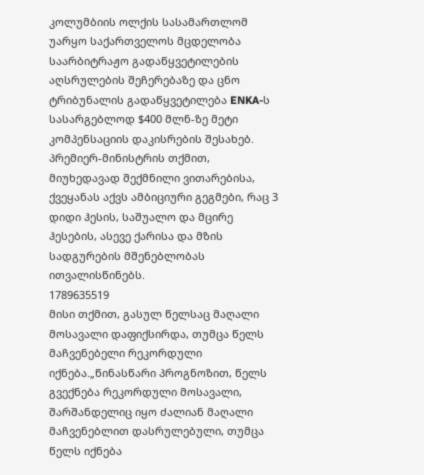კოლუმბიის ოლქის სასამართლომ უარყო საქართველოს მცდელობა საარბიტრაჟო გადაწყვეტილების აღსრულების შეჩერებაზე და ცნო ტრიბუნალის გადაწყვეტილება ENKA-ს სასარგებლოდ $400 მლნ-ზე მეტი კომპენსაციის დაკისრების შესახებ. პრემიერ-მინისტრის თქმით, მიუხედავად შექმნილი ვითარებისა, ქვეყანას აქვს ამბიციური გეგმები, რაც 3 დიდი ჰესის, საშუალო და მცირე ჰესების, ასევე ქარისა და მზის სადგურების მშენებლობას ითვალისწინებს.
1789635519
მისი თქმით, გასულ წელსაც მაღალი მოსავალი დაფიქსირდა, თუმცა წელს მაჩვენებელი რეკორდული იქნება.„წინასწარი პროგნოზით, წელს გვექნება რეკორდული მოსავალი, შარშანდელიც იყო ძალიან მაღალი მაჩვენებლით დასრულებული, თუმცა წელს იქნება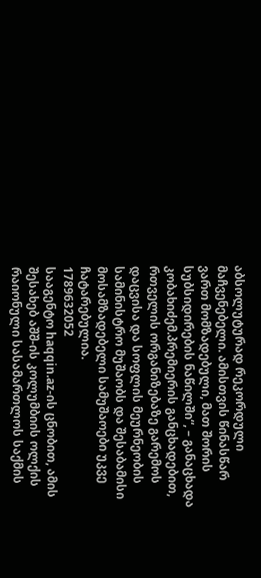აბსოლუტურად რეკორდული მაჩვენებელი. ამისთვის წინასწარ ვართ მომზადებული, მათ შორის სუბსიდირების ნაწილში“, – განაცხადა კობახიძემ.პრემიერის განცხადებით, რთველის ორგანიზებაზე გარემოს დაცვისა და სოფლის მეურნეობის სამინისტრო მუშაობს და შესაბამისი მოსამზადებელი სამუშაოები უკვე ჩატარებულია.
1789632052
სააგენტო haqqin.az-ის ცნობით, ამის შესახებ აშშ-ის კოლუმბიის ოლქის რაიონული სასამართლოს საქმის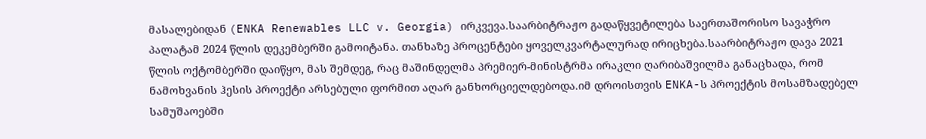მასალებიდან (ENKA Renewables LLC v. Georgia) ირკვევა.საარბიტრაჟო გადაწყვეტილება საერთაშორისო სავაჭრო პალატამ 2024 წლის დეკემბერში გამოიტანა. თანხაზე პროცენტები ყოველკვარტალურად ირიცხება.საარბიტრაჟო დავა 2021 წლის ოქტომბერში დაიწყო, მას შემდეგ, რაც მაშინდელმა პრემიერ-მინისტრმა ირაკლი ღარიბაშვილმა განაცხადა, რომ ნამოხვანის ჰესის პროექტი არსებული ფორმით აღარ განხორციელდებოდა.იმ დროისთვის ENKA-ს პროექტის მოსამზადებელ სამუშაოებში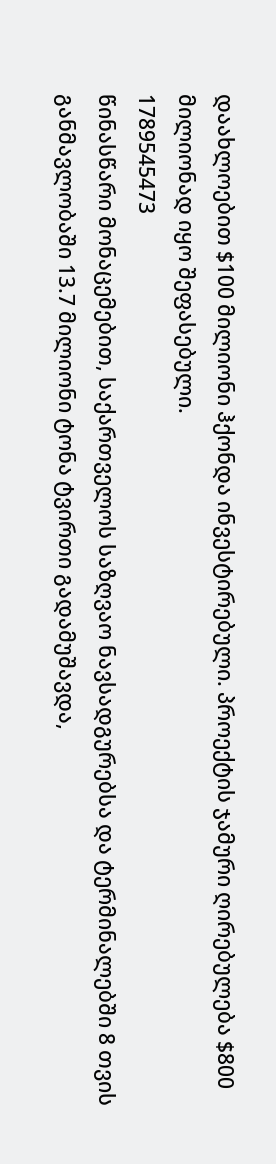დაახლოებით $100 მილიონი ჰქონდა ინვესტირებული. პროექტის ჯამური ღირებულება $800 მილიონად იყო შეფასებული.
1789545473
წინასწარი მონაცემებით, საქართველოს საზღვაო ნავსადგურებსა და ტერმინალებში 8 თვის განმავლობაში 13.7 მილიონი ტონა ტვირთი გადამუშავდა,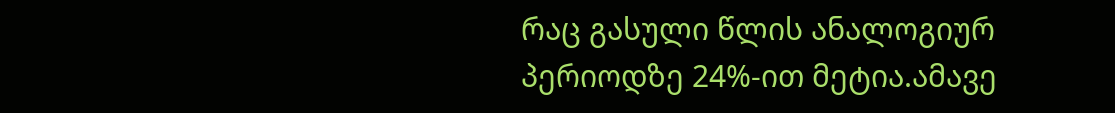რაც გასული წლის ანალოგიურ პერიოდზე 24%-ით მეტია.ამავე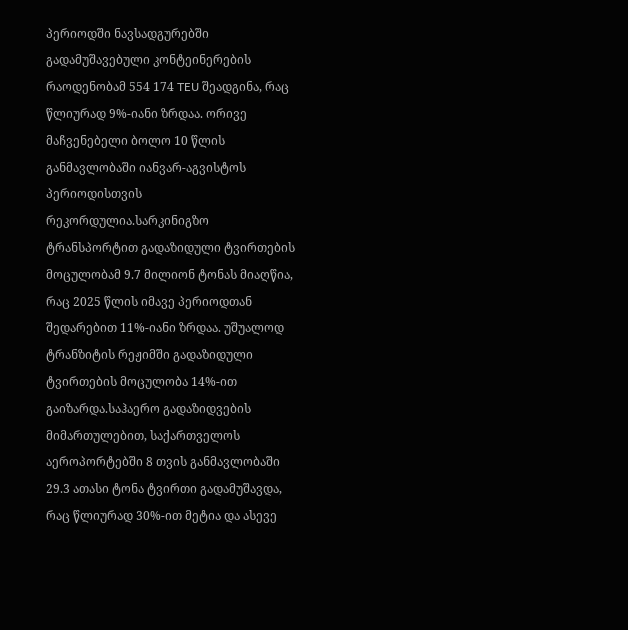პერიოდში ნავსადგურებში გადამუშავებული კონტეინერების რაოდენობამ 554 174 TEU შეადგინა, რაც წლიურად 9%-იანი ზრდაა. ორივე მაჩვენებელი ბოლო 10 წლის განმავლობაში იანვარ-აგვისტოს პერიოდისთვის რეკორდულია.სარკინიგზო ტრანსპორტით გადაზიდული ტვირთების მოცულობამ 9.7 მილიონ ტონას მიაღწია, რაც 2025 წლის იმავე პერიოდთან შედარებით 11%-იანი ზრდაა. უშუალოდ ტრანზიტის რეჟიმში გადაზიდული ტვირთების მოცულობა 14%-ით გაიზარდა.საჰაერო გადაზიდვების მიმართულებით, საქართველოს აეროპორტებში 8 თვის განმავლობაში 29.3 ათასი ტონა ტვირთი გადამუშავდა, რაც წლიურად 30%-ით მეტია და ასევე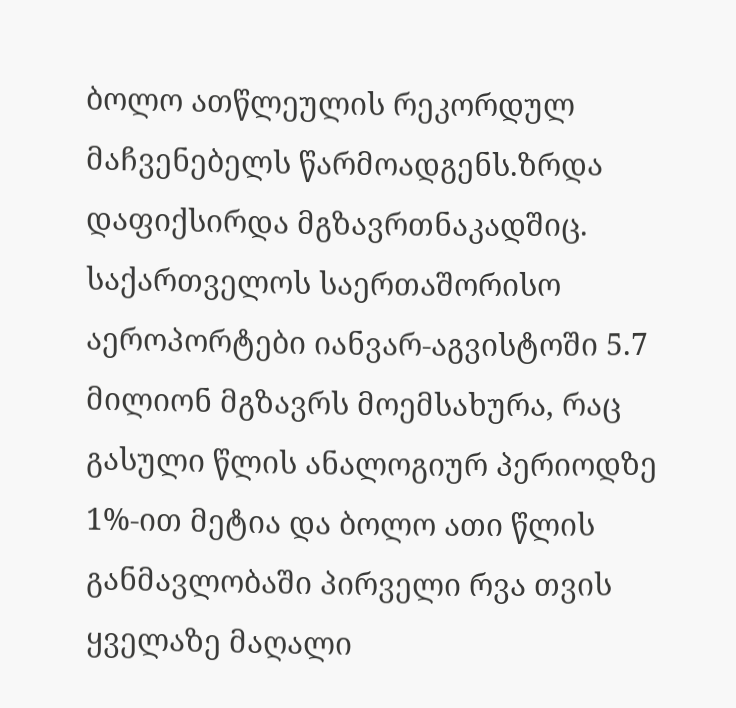ბოლო ათწლეულის რეკორდულ მაჩვენებელს წარმოადგენს.ზრდა დაფიქსირდა მგზავრთნაკადშიც. საქართველოს საერთაშორისო აეროპორტები იანვარ-აგვისტოში 5.7 მილიონ მგზავრს მოემსახურა, რაც გასული წლის ანალოგიურ პერიოდზე 1%-ით მეტია და ბოლო ათი წლის განმავლობაში პირველი რვა თვის ყველაზე მაღალი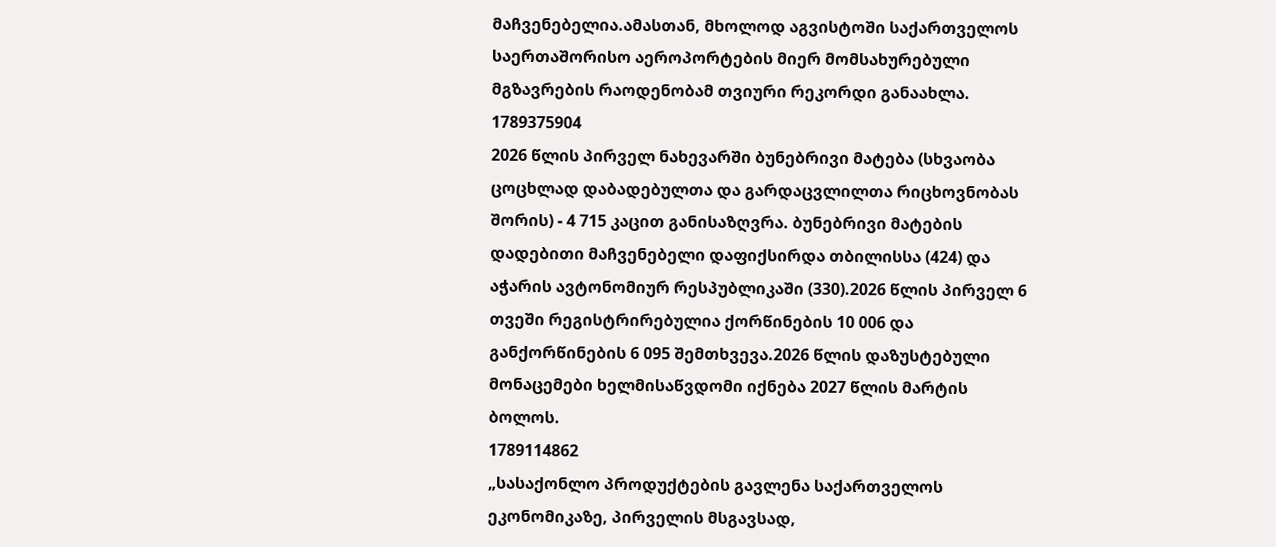მაჩვენებელია.ამასთან, მხოლოდ აგვისტოში საქართველოს საერთაშორისო აეროპორტების მიერ მომსახურებული მგზავრების რაოდენობამ თვიური რეკორდი განაახლა.
1789375904
2026 წლის პირველ ნახევარში ბუნებრივი მატება (სხვაობა ცოცხლად დაბადებულთა და გარდაცვლილთა რიცხოვნობას შორის) - 4 715 კაცით განისაზღვრა. ბუნებრივი მატების დადებითი მაჩვენებელი დაფიქსირდა თბილისსა (424) და აჭარის ავტონომიურ რესპუბლიკაში (330).2026 წლის პირველ 6 თვეში რეგისტრირებულია ქორწინების 10 006 და განქორწინების 6 095 შემთხვევა.2026 წლის დაზუსტებული მონაცემები ხელმისაწვდომი იქნება 2027 წლის მარტის ბოლოს.
1789114862
„სასაქონლო პროდუქტების გავლენა საქართველოს ეკონომიკაზე, პირველის მსგავსად,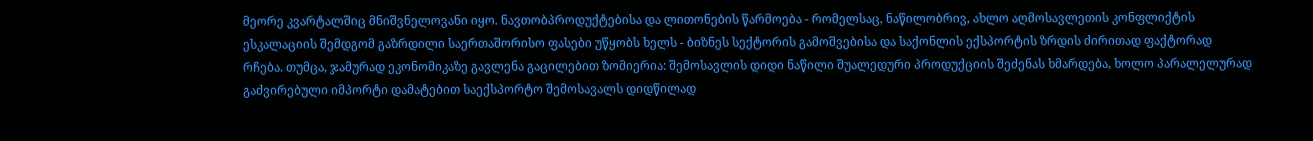მეორე კვარტალშიც მნიშვნელოვანი იყო. ნავთობპროდუქტებისა და ლითონების წარმოება - რომელსაც, ნაწილობრივ, ახლო აღმოსავლეთის კონფლიქტის ესკალაციის შემდგომ გაზრდილი საერთაშორისო ფასები უწყობს ხელს - ბიზნეს სექტორის გამოშვებისა და საქონლის ექსპორტის ზრდის ძირითად ფაქტორად რჩება. თუმცა, ჯამურად ეკონომიკაზე გავლენა გაცილებით ზომიერია: შემოსავლის დიდი ნაწილი შუალედური პროდუქციის შეძენას ხმარდება, ხოლო პარალელურად გაძვირებული იმპორტი დამატებით საექსპორტო შემოსავალს დიდწილად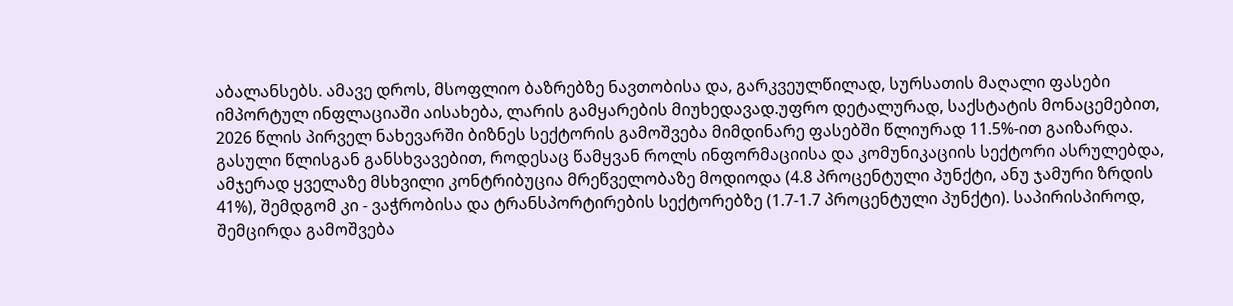აბალანსებს. ამავე დროს, მსოფლიო ბაზრებზე ნავთობისა და, გარკვეულწილად, სურსათის მაღალი ფასები იმპორტულ ინფლაციაში აისახება, ლარის გამყარების მიუხედავად.უფრო დეტალურად, საქსტატის მონაცემებით, 2026 წლის პირველ ნახევარში ბიზნეს სექტორის გამოშვება მიმდინარე ფასებში წლიურად 11.5%-ით გაიზარდა. გასული წლისგან განსხვავებით, როდესაც წამყვან როლს ინფორმაციისა და კომუნიკაციის სექტორი ასრულებდა, ამჯერად ყველაზე მსხვილი კონტრიბუცია მრეწველობაზე მოდიოდა (4.8 პროცენტული პუნქტი, ანუ ჯამური ზრდის 41%), შემდგომ კი - ვაჭრობისა და ტრანსპორტირების სექტორებზე (1.7-1.7 პროცენტული პუნქტი). საპირისპიროდ, შემცირდა გამოშვება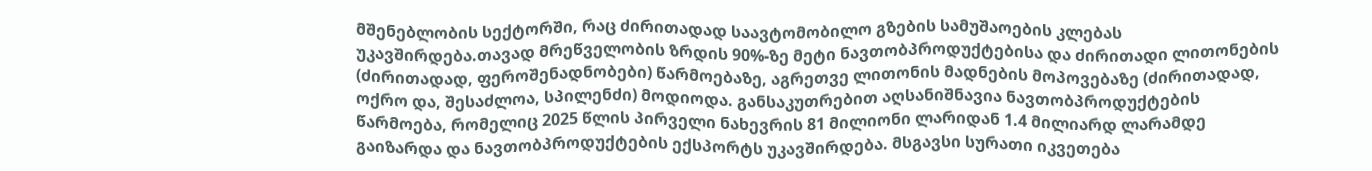მშენებლობის სექტორში, რაც ძირითადად საავტომობილო გზების სამუშაოების კლებას უკავშირდება.თავად მრეწველობის ზრდის 90%-ზე მეტი ნავთობპროდუქტებისა და ძირითადი ლითონების (ძირითადად, ფეროშენადნობები) წარმოებაზე, აგრეთვე ლითონის მადნების მოპოვებაზე (ძირითადად, ოქრო და, შესაძლოა, სპილენძი) მოდიოდა. განსაკუთრებით აღსანიშნავია ნავთობპროდუქტების წარმოება, რომელიც 2025 წლის პირველი ნახევრის 81 მილიონი ლარიდან 1.4 მილიარდ ლარამდე გაიზარდა და ნავთობპროდუქტების ექსპორტს უკავშირდება. მსგავსი სურათი იკვეთება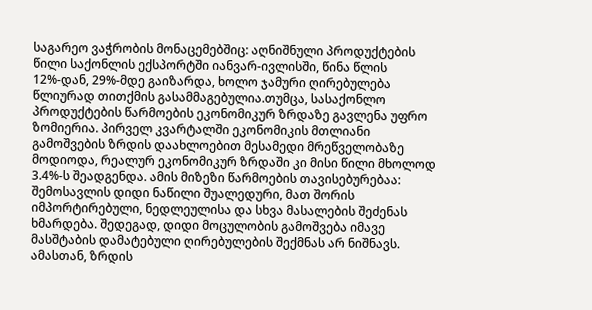საგარეო ვაჭრობის მონაცემებშიც: აღნიშნული პროდუქტების წილი საქონლის ექსპორტში იანვარ-ივლისში, წინა წლის 12%-დან, 29%-მდე გაიზარდა, ხოლო ჯამური ღირებულება წლიურად თითქმის გასამმაგებულია.თუმცა, სასაქონლო პროდუქტების წარმოების ეკონომიკურ ზრდაზე გავლენა უფრო ზომიერია. პირველ კვარტალში ეკონომიკის მთლიანი გამოშვების ზრდის დაახლოებით მესამედი მრეწველობაზე მოდიოდა, რეალურ ეკონომიკურ ზრდაში კი მისი წილი მხოლოდ 3.4%-ს შეადგენდა. ამის მიზეზი წარმოების თავისებურებაა: შემოსავლის დიდი ნაწილი შუალედური, მათ შორის იმპორტირებული, ნედლეულისა და სხვა მასალების შეძენას ხმარდება. შედეგად, დიდი მოცულობის გამოშვება იმავე მასშტაბის დამატებული ღირებულების შექმნას არ ნიშნავს. ამასთან, ზრდის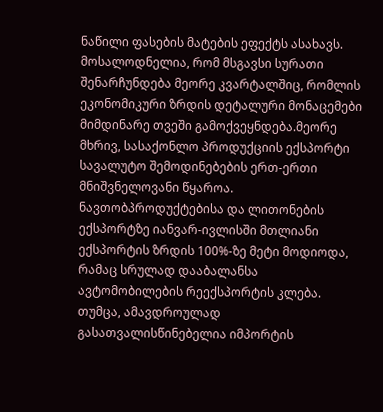ნაწილი ფასების მატების ეფექტს ასახავს. მოსალოდნელია, რომ მსგავსი სურათი შენარჩუნდება მეორე კვარტალშიც, რომლის ეკონომიკური ზრდის დეტალური მონაცემები მიმდინარე თვეში გამოქვეყნდება.მეორე მხრივ, სასაქონლო პროდუქციის ექსპორტი სავალუტო შემოდინებების ერთ-ერთი მნიშვნელოვანი წყაროა. ნავთობპროდუქტებისა და ლითონების ექსპორტზე იანვარ-ივლისში მთლიანი ექსპორტის ზრდის 100%-ზე მეტი მოდიოდა, რამაც სრულად დააბალანსა ავტომობილების რეექსპორტის კლება. თუმცა, ამავდროულად გასათვალისწინებელია იმპორტის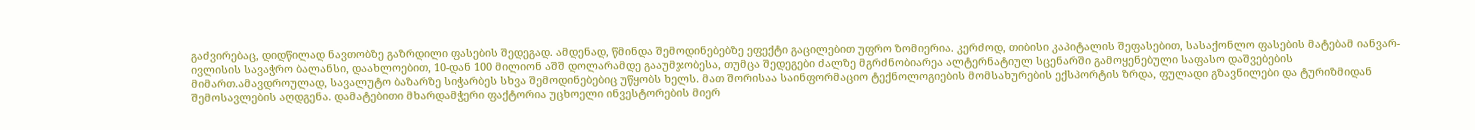გაძვირებაც, დიდწილად ნავთობზე გაზრდილი ფასების შედეგად. ამდენად, წმინდა შემოდინებებზე ეფექტი გაცილებით უფრო ზომიერია. კერძოდ, თიბისი კაპიტალის შეფასებით, სასაქონლო ფასების მატებამ იანვარ-ივლისის სავაჭრო ბალანსი, დაახლოებით, 10-დან 100 მილიონ აშშ დოლარამდე გააუმჯობესა, თუმცა შედეგები ძალზე მგრძნობიარეა ალტერნატიულ სცენარში გამოყენებული საფასო დაშვებების მიმართ.ამავდროულად, სავალუტო ბაზარზე სიჭარბეს სხვა შემოდინებებიც უწყობს ხელს. მათ შორისაა საინფორმაციო ტექნოლოგიების მომსახურების ექსპორტის ზრდა, ფულადი გზავნილები და ტურიზმიდან შემოსავლების აღდგენა. დამატებითი მხარდამჭერი ფაქტორია უცხოელი ინვესტორების მიერ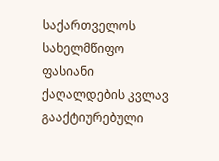საქართველოს სახელმწიფო ფასიანი ქაღალდების კვლავ გააქტიურებული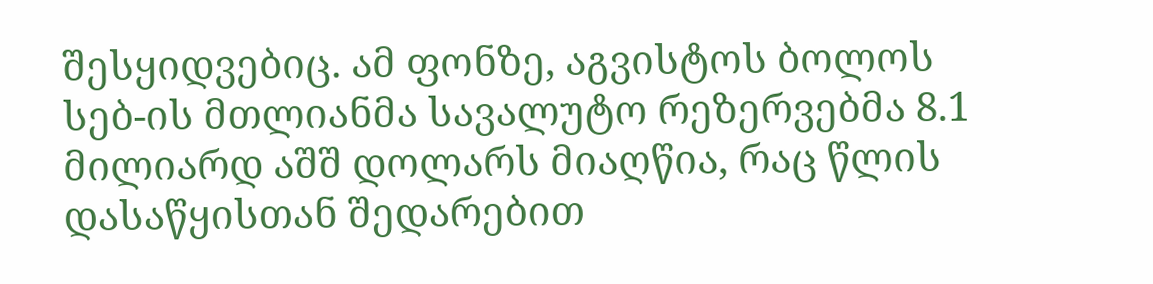შესყიდვებიც. ამ ფონზე, აგვისტოს ბოლოს სებ-ის მთლიანმა სავალუტო რეზერვებმა 8.1 მილიარდ აშშ დოლარს მიაღწია, რაც წლის დასაწყისთან შედარებით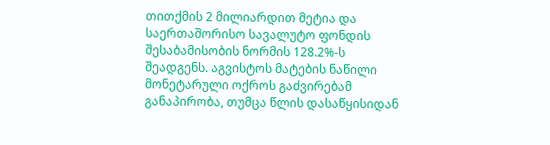თითქმის 2 მილიარდით მეტია და საერთაშორისო სავალუტო ფონდის შესაბამისობის ნორმის 128.2%-ს შეადგენს. აგვისტოს მატების ნაწილი მონეტარული ოქროს გაძვირებამ განაპირობა, თუმცა წლის დასაწყისიდან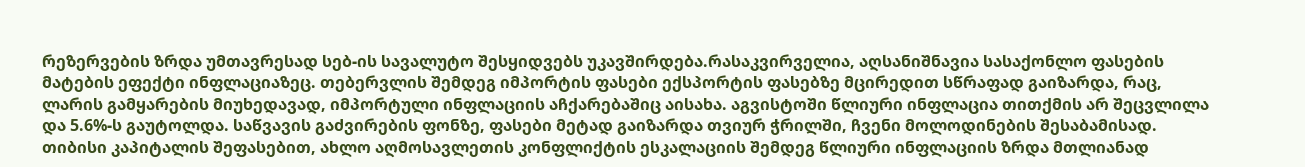რეზერვების ზრდა უმთავრესად სებ-ის სავალუტო შესყიდვებს უკავშირდება.რასაკვირველია, აღსანიშნავია სასაქონლო ფასების მატების ეფექტი ინფლაციაზეც. თებერვლის შემდეგ იმპორტის ფასები ექსპორტის ფასებზე მცირედით სწრაფად გაიზარდა, რაც, ლარის გამყარების მიუხედავად, იმპორტული ინფლაციის აჩქარებაშიც აისახა. აგვისტოში წლიური ინფლაცია თითქმის არ შეცვლილა და 5.6%-ს გაუტოლდა. საწვავის გაძვირების ფონზე, ფასები მეტად გაიზარდა თვიურ ჭრილში, ჩვენი მოლოდინების შესაბამისად. თიბისი კაპიტალის შეფასებით, ახლო აღმოსავლეთის კონფლიქტის ესკალაციის შემდეგ წლიური ინფლაციის ზრდა მთლიანად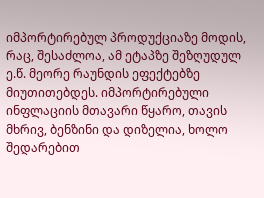იმპორტირებულ პროდუქციაზე მოდის, რაც, შესაძლოა, ამ ეტაპზე შეზღუდულ ე.წ. მეორე რაუნდის ეფექტებზე მიუთითებდეს. იმპორტირებული ინფლაციის მთავარი წყარო, თავის მხრივ, ბენზინი და დიზელია, ხოლო შედარებით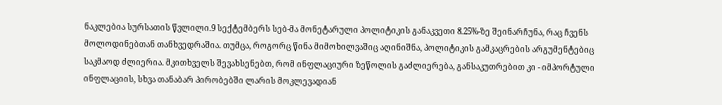ნაკლებია სურსათის წვლილი.9 სექტემბერს სებ-მა მონეტარული პოლიტიკის განაკვეთი 8.25%-ზე შეინარჩუნა, რაც ჩვენს მოლოდინებთან თანხვედრაშია. თუმცა, როგორც წინა მიმოხილვაშიც აღინიშნა, პოლიტიკის გამკაცრების არგუმენტებიც საკმაოდ ძლიერია. მკითხველს შევახსენებთ, რომ ინფლაციური ზეწოლის გაძლიერება, განსაკუთრებით კი - იმპორტული ინფლაციის, სხვა თანაბარ პირობებში ლარის მოკლევადიან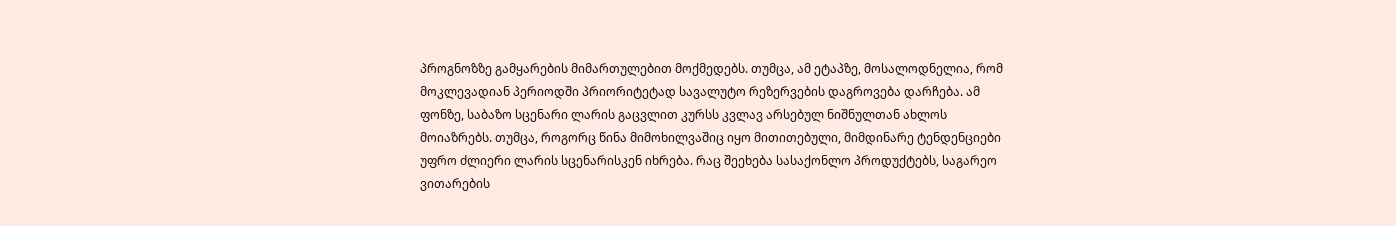პროგნოზზე გამყარების მიმართულებით მოქმედებს. თუმცა, ამ ეტაპზე, მოსალოდნელია, რომ მოკლევადიან პერიოდში პრიორიტეტად სავალუტო რეზერვების დაგროვება დარჩება. ამ ფონზე, საბაზო სცენარი ლარის გაცვლით კურსს კვლავ არსებულ ნიშნულთან ახლოს მოიაზრებს. თუმცა, როგორც წინა მიმოხილვაშიც იყო მითითებული, მიმდინარე ტენდენციები უფრო ძლიერი ლარის სცენარისკენ იხრება. რაც შეეხება სასაქონლო პროდუქტებს, საგარეო ვითარების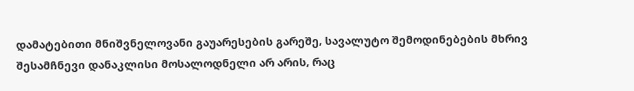დამატებითი მნიშვნელოვანი გაუარესების გარეშე, სავალუტო შემოდინებების მხრივ შესამჩნევი დანაკლისი მოსალოდნელი არ არის, რაც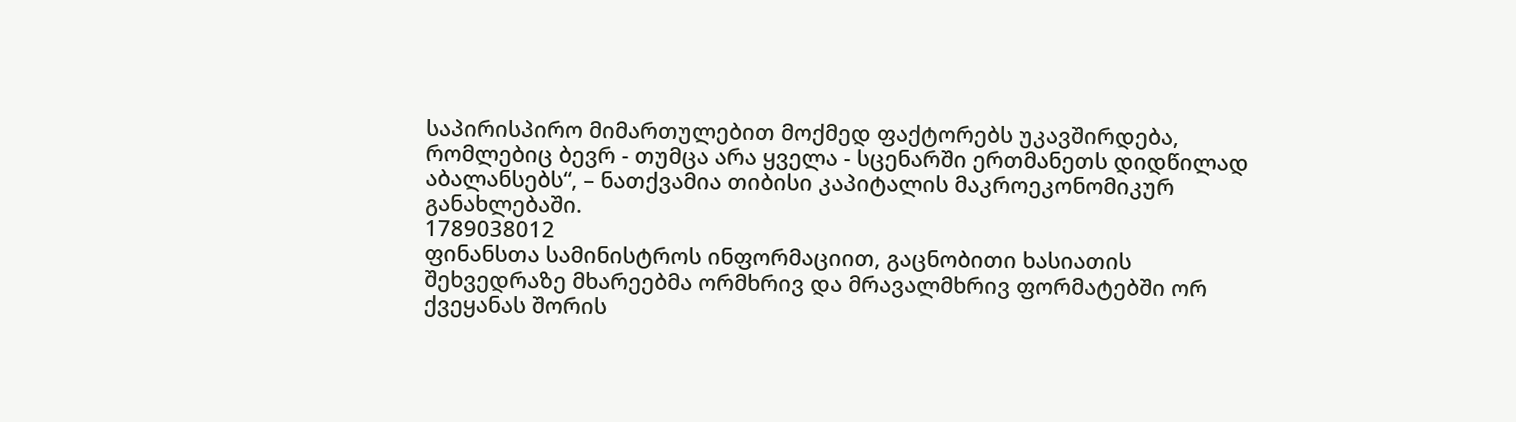საპირისპირო მიმართულებით მოქმედ ფაქტორებს უკავშირდება, რომლებიც ბევრ - თუმცა არა ყველა - სცენარში ერთმანეთს დიდწილად აბალანსებს“, – ნათქვამია თიბისი კაპიტალის მაკროეკონომიკურ განახლებაში.
1789038012
ფინანსთა სამინისტროს ინფორმაციით, გაცნობითი ხასიათის შეხვედრაზე მხარეებმა ორმხრივ და მრავალმხრივ ფორმატებში ორ ქვეყანას შორის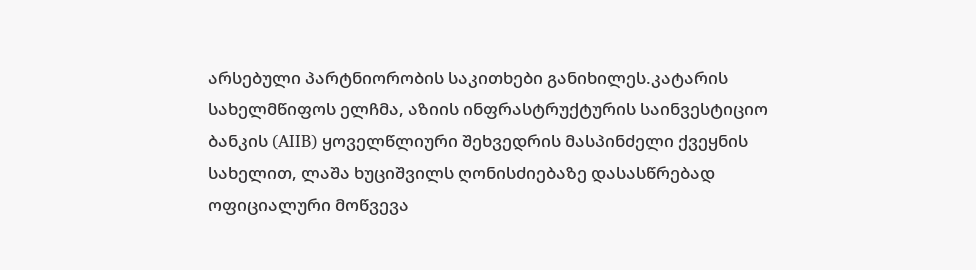არსებული პარტნიორობის საკითხები განიხილეს.კატარის სახელმწიფოს ელჩმა, აზიის ინფრასტრუქტურის საინვესტიციო ბანკის (AIIB) ყოველწლიური შეხვედრის მასპინძელი ქვეყნის სახელით, ლაშა ხუციშვილს ღონისძიებაზე დასასწრებად ოფიციალური მოწვევა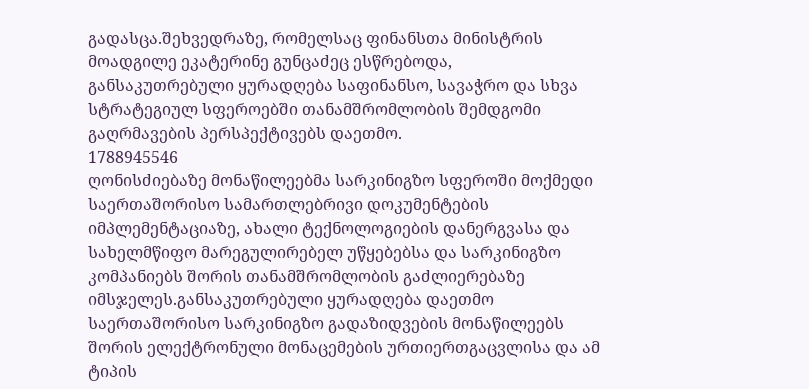გადასცა.შეხვედრაზე, რომელსაც ფინანსთა მინისტრის მოადგილე ეკატერინე გუნცაძეც ესწრებოდა, განსაკუთრებული ყურადღება საფინანსო, სავაჭრო და სხვა სტრატეგიულ სფეროებში თანამშრომლობის შემდგომი გაღრმავების პერსპექტივებს დაეთმო.
1788945546
ღონისძიებაზე მონაწილეებმა სარკინიგზო სფეროში მოქმედი საერთაშორისო სამართლებრივი დოკუმენტების იმპლემენტაციაზე, ახალი ტექნოლოგიების დანერგვასა და სახელმწიფო მარეგულირებელ უწყებებსა და სარკინიგზო კომპანიებს შორის თანამშრომლობის გაძლიერებაზე იმსჯელეს.განსაკუთრებული ყურადღება დაეთმო საერთაშორისო სარკინიგზო გადაზიდვების მონაწილეებს შორის ელექტრონული მონაცემების ურთიერთგაცვლისა და ამ ტიპის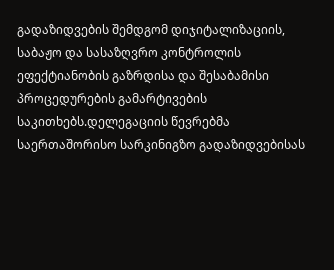გადაზიდვების შემდგომ დიჯიტალიზაციის, საბაჟო და სასაზღვრო კონტროლის ეფექტიანობის გაზრდისა და შესაბამისი პროცედურების გამარტივების საკითხებს.დელეგაციის წევრებმა საერთაშორისო სარკინიგზო გადაზიდვებისას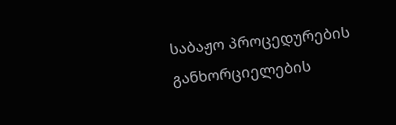საბაჟო პროცედურების განხორციელების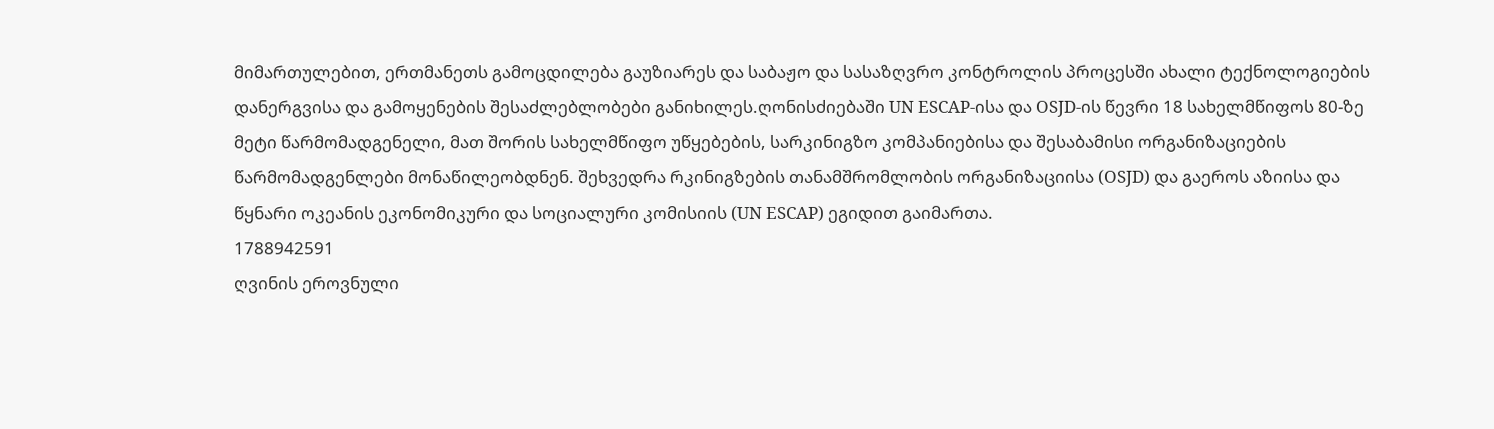მიმართულებით, ერთმანეთს გამოცდილება გაუზიარეს და საბაჟო და სასაზღვრო კონტროლის პროცესში ახალი ტექნოლოგიების დანერგვისა და გამოყენების შესაძლებლობები განიხილეს.ღონისძიებაში UN ESCAP-ისა და OSJD-ის წევრი 18 სახელმწიფოს 80-ზე მეტი წარმომადგენელი, მათ შორის სახელმწიფო უწყებების, სარკინიგზო კომპანიებისა და შესაბამისი ორგანიზაციების წარმომადგენლები მონაწილეობდნენ. შეხვედრა რკინიგზების თანამშრომლობის ორგანიზაციისა (OSJD) და გაეროს აზიისა და წყნარი ოკეანის ეკონომიკური და სოციალური კომისიის (UN ESCAP) ეგიდით გაიმართა.
1788942591
ღვინის ეროვნული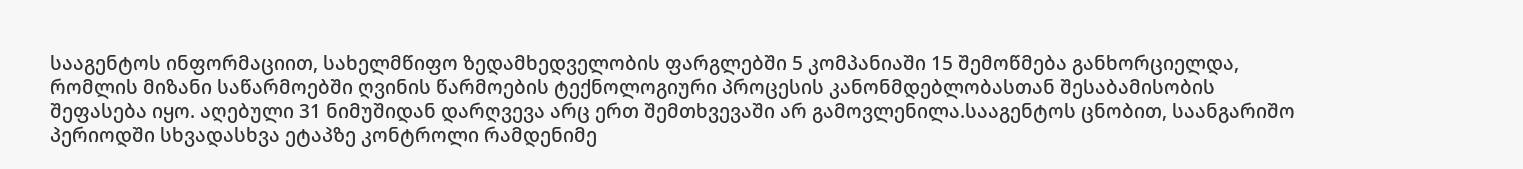სააგენტოს ინფორმაციით, სახელმწიფო ზედამხედველობის ფარგლებში 5 კომპანიაში 15 შემოწმება განხორციელდა, რომლის მიზანი საწარმოებში ღვინის წარმოების ტექნოლოგიური პროცესის კანონმდებლობასთან შესაბამისობის შეფასება იყო. აღებული 31 ნიმუშიდან დარღვევა არც ერთ შემთხვევაში არ გამოვლენილა.სააგენტოს ცნობით, საანგარიშო პერიოდში სხვადასხვა ეტაპზე კონტროლი რამდენიმე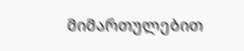მიმართულებით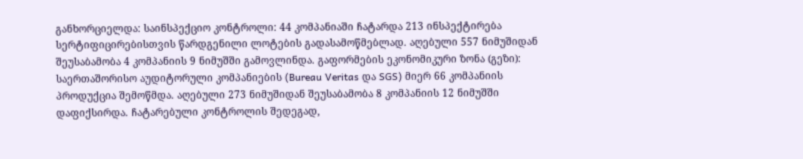განხორციელდა: საინსპექციო კონტროლი: 44 კომპანიაში ჩატარდა 213 ინსპექტირება სერტიფიცირებისთვის წარდგენილი ლოტების გადასამოწმებლად. აღებული 557 ნიმუშიდან შეუსაბამობა 4 კომპანიის 9 ნიმუშში გამოვლინდა. გაფორმების ეკონომიკური ზონა (გეზი): საერთაშორისო აუდიტორული კომპანიების (Bureau Veritas და SGS) მიერ 66 კომპანიის პროდუქცია შემოწმდა. აღებული 273 ნიმუშიდან შეუსაბამობა 8 კომპანიის 12 ნიმუშში დაფიქსირდა. ჩატარებული კონტროლის შედეგად,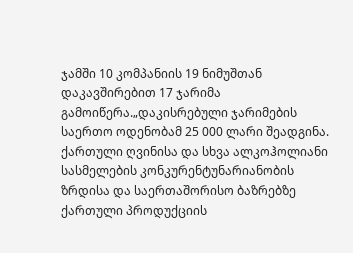ჯამში 10 კომპანიის 19 ნიმუშთან დაკავშირებით 17 ჯარიმა გამოიწერა.„დაკისრებული ჯარიმების საერთო ოდენობამ 25 000 ლარი შეადგინა. ქართული ღვინისა და სხვა ალკოჰოლიანი სასმელების კონკურენტუნარიანობის ზრდისა და საერთაშორისო ბაზრებზე ქართული პროდუქციის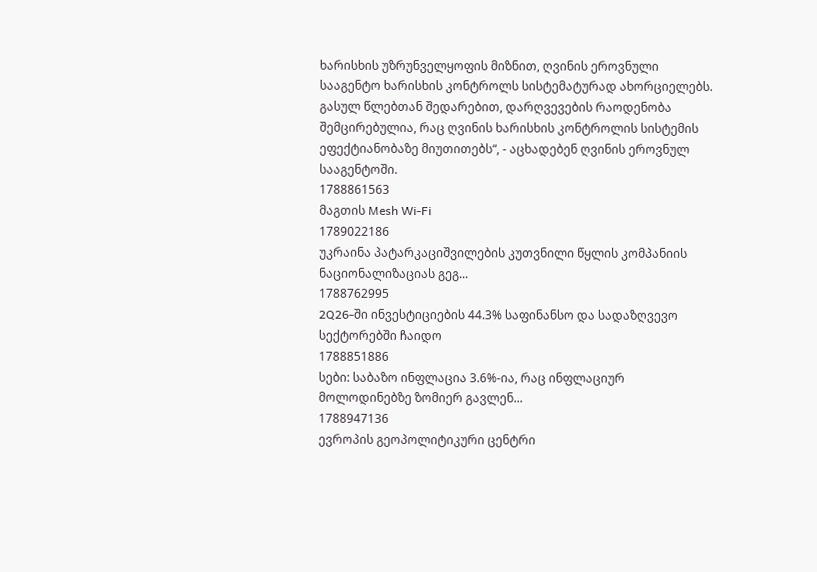ხარისხის უზრუნველყოფის მიზნით, ღვინის ეროვნული სააგენტო ხარისხის კონტროლს სისტემატურად ახორციელებს. გასულ წლებთან შედარებით, დარღვევების რაოდენობა შემცირებულია, რაც ღვინის ხარისხის კონტროლის სისტემის ეფექტიანობაზე მიუთითებს“, - აცხადებენ ღვინის ეროვნულ სააგენტოში.
1788861563
მაგთის Mesh Wi-Fi
1789022186
უკრაინა პატარკაციშვილების კუთვნილი წყლის კომპანიის ნაციონალიზაციას გეგ...
1788762995
2Q26-ში ინვესტიციების 44.3% საფინანსო და სადაზღვევო სექტორებში ჩაიდო
1788851886
სები: საბაზო ინფლაცია 3.6%-ია, რაც ინფლაციურ მოლოდინებზე ზომიერ გავლენ...
1788947136
ევროპის გეოპოლიტიკური ცენტრი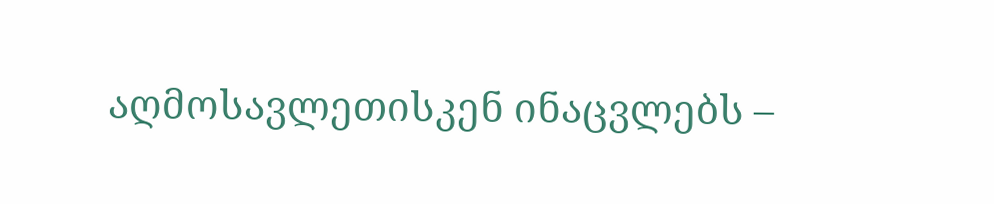აღმოსავლეთისკენ ინაცვლებს –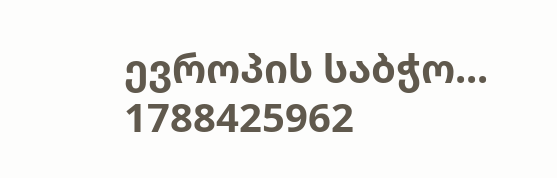ევროპის საბჭო...
1788425962